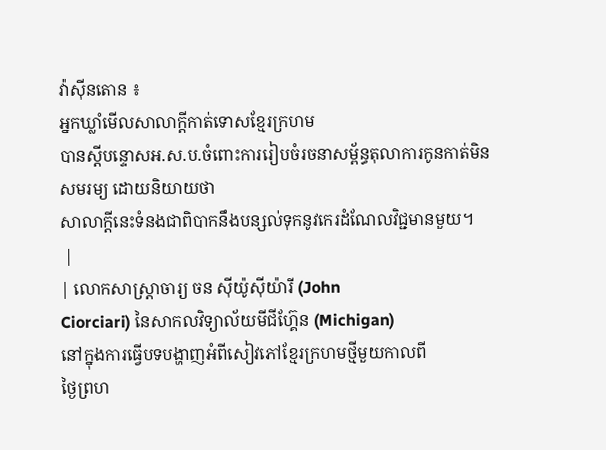វ៉ាស៊ីនតោន ៖
អ្នកឃ្លាំមើលសាលាក្តីកាត់ទោសខ្មែរក្រហម
បានស្តីបន្ទោសអ.ស.ប.ចំពោះការរៀបចំរចនាសម្ព័ន្ធតុលាការកូនកាត់មិន
សមរម្យ ដោយនិយាយថា
សាលាក្តីនេះទំនងជាពិបាកនឹងបន្សល់ទុកនូវកេរដំណែលវិជ្ជមានមួយ។
 |
| លោកសាស្រ្តាចារ្យ ចន ស៊ីយ៉ូស៊ីយ៉ារី (John
Ciorciari) នៃសាកលវិទ្យាល័យមីជីហ្គ៊ែន (Michigan)
នៅក្នុងការធ្វើបទបង្ហាញអំពីសៀវភៅខ្មែរក្រហមថ្មីមួយកាលពី
ថ្ងៃព្រហ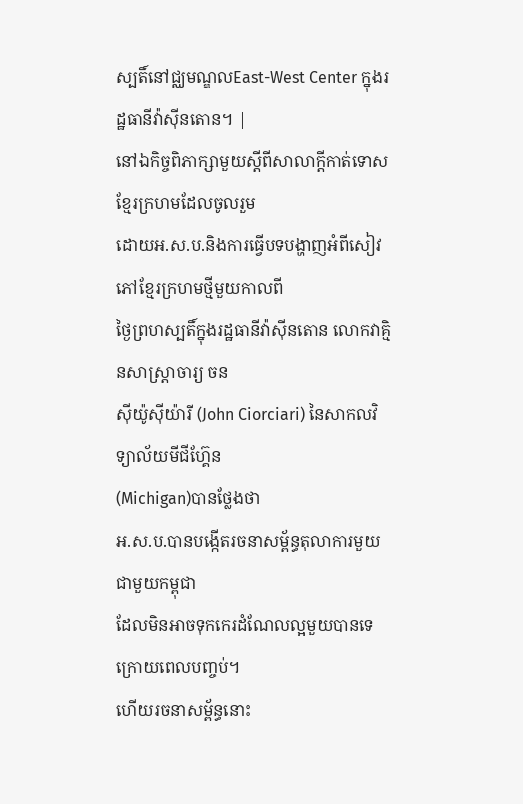ស្បតិ៍នៅជ្ឈមណ្ឌលEast-West Center ក្នុងរដ្ឋធានីវ៉ាស៊ីនតោន។ |
នៅឯកិច្ចពិភាក្សាមួយស្តីពីសាលាក្តីកាត់ទោសខ្មែរក្រហមដែលចូលរួម
ដោយអ.ស.ប.និងការធ្វើបទបង្ហាញអំពីសៀវភៅខ្មែរក្រហមថ្មីមួយកាលពី
ថ្ងៃព្រហស្បតិ៍ក្នុងរដ្ឋធានីវ៉ាស៊ីនតោន លោកវាគ្មិនសាស្ត្រាចារ្យ ចន
ស៊ីយ៉ូស៊ីយ៉ារី (John Ciorciari) នៃសាកលវិទ្យាល័យមីជីហ្គ៊ែន
(Michigan)បានថ្លែងថា
អ.ស.ប.បានបង្កើតរចនាសម្ព័ន្ធតុលាការមួយជាមួយកម្ពុជា
ដែលមិនអាចទុកកេរដំណែលល្អមួយបានទេ ក្រោយពេលបញ្ចប់។
ហើយរចនាសម្ព័ន្ធនោះ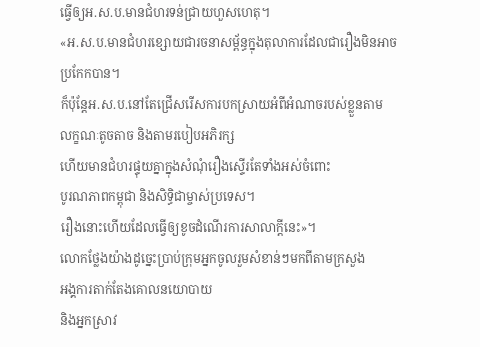ធ្វើឲ្យអ.ស.ប.មានជំហរទន់ជ្រាយហួសហេតុ។
«អ.ស.ប.មានជំហរខ្សោយជារចនាសម្ព័ន្ធក្នុងតុលាការដែលជារឿងមិនអាច
ប្រកែកបាន។
ក៏ប៉ុន្តែអ.ស.ប.នៅតែជ្រើសរើសការបកស្រាយអំពីអំណាចរបស់ខ្លួនតាម
លក្ខណៈតូចតាច និងតាមរបៀបអភិរក្ស
ហើយមានជំហរផ្ទុយគ្នាក្នុងសំណុំរឿងស្ទើរតែទាំងអស់ចំពោះ
បូរណភាពកម្ពុជា និងសិទ្ធិជាម្ចាស់ប្រទេស។
រឿងនោះហើយដែលធ្វើឲ្យខូចដំណើរការសាលាក្តីនេះ»។
លោកថ្លែងយ៉ាងដូច្នេះប្រាប់ក្រុមអ្នកចូលរួមសំខាន់ៗមកពីតាមក្រសួង
អង្គការតាក់តែងគោលនយោបាយ
និងអ្នកស្រាវ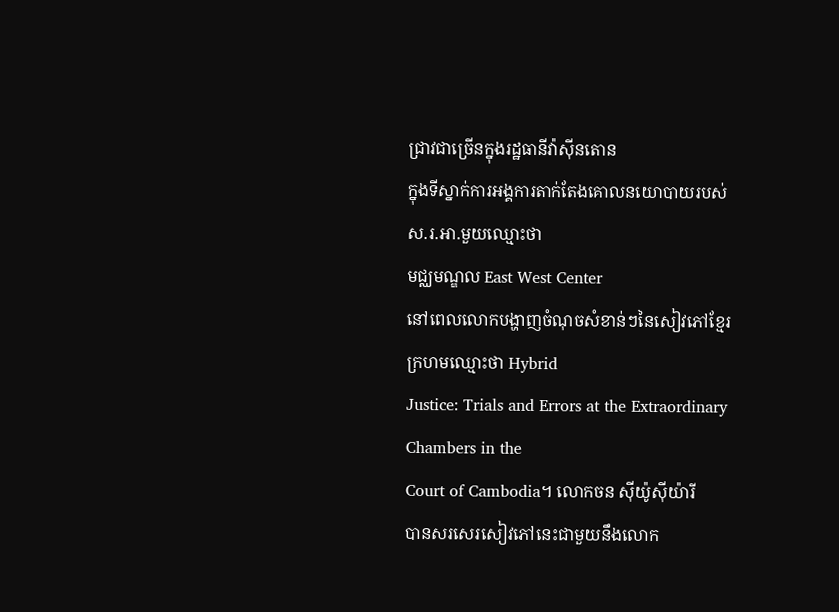ជ្រាវជាច្រើនក្នុងរដ្ឋធានីវ៉ាស៊ីនតោន
ក្នុងទីស្នាក់ការអង្គការតាក់តែងគោលនយោបាយរបស់ស.រ.អា.មួយឈ្មោះថា
មជ្ឈមណ្ឌល East West Center
នៅពេលលោកបង្ហាញចំណុចសំខាន់ៗនៃសៀវភៅខ្មែរក្រហមឈ្មោះថា Hybrid
Justice: Trials and Errors at the Extraordinary Chambers in the
Court of Cambodia។ លោកចន ស៊ីយ៉ូស៊ីយ៉ារី
បានសរសេរសៀវភៅនេះជាមួយនឹងលោក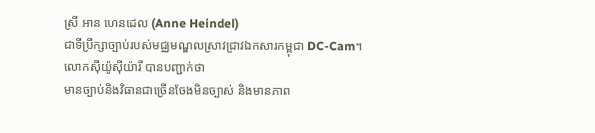ស្រី អាន ហេនដេល (Anne Heindel)
ជាទីប្រឹក្សាច្បាប់របស់មជ្ឈមណ្ឌលស្រាវជ្រាវឯកសារកម្ពុជា DC-Cam។
លោកស៊ីយ៉ូស៊ីយ៉ារី បានបញ្ជាក់ថា
មានច្បាប់និងវិធានជាច្រើនចែងមិនច្បាស់ និងមានភាព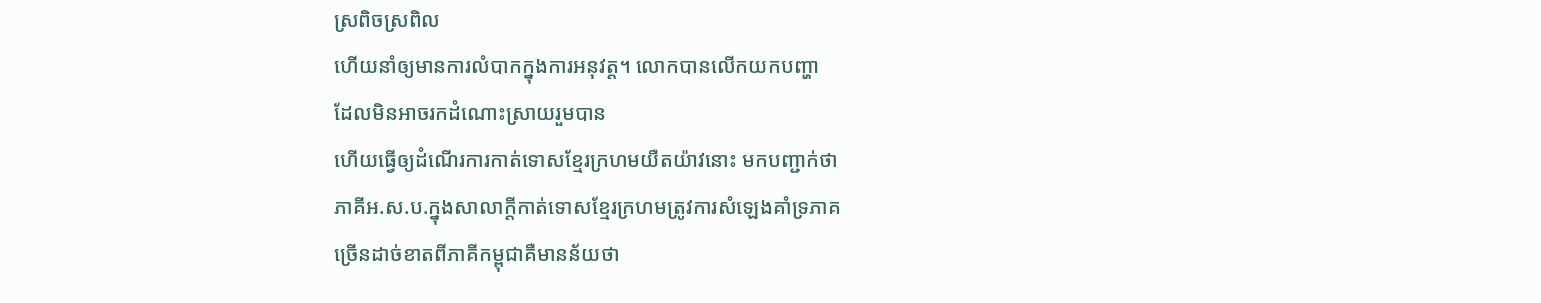ស្រពិចស្រពិល
ហើយនាំឲ្យមានការលំបាកក្នុងការអនុវត្ត។ លោកបានលើកយកបញ្ហា
ដែលមិនអាចរកដំណោះស្រាយរួមបាន
ហើយធ្វើឲ្យដំណើរការកាត់ទោសខ្មែរក្រហមយឺតយ៉ាវនោះ មកបញ្ជាក់ថា
ភាគីអ.ស.ប.ក្នុងសាលាក្តីកាត់ទោសខ្មែរក្រហមត្រូវការសំឡេងគាំទ្រភាគ
ច្រើនដាច់ខាតពីភាគីកម្ពុជាគឺមានន័យថា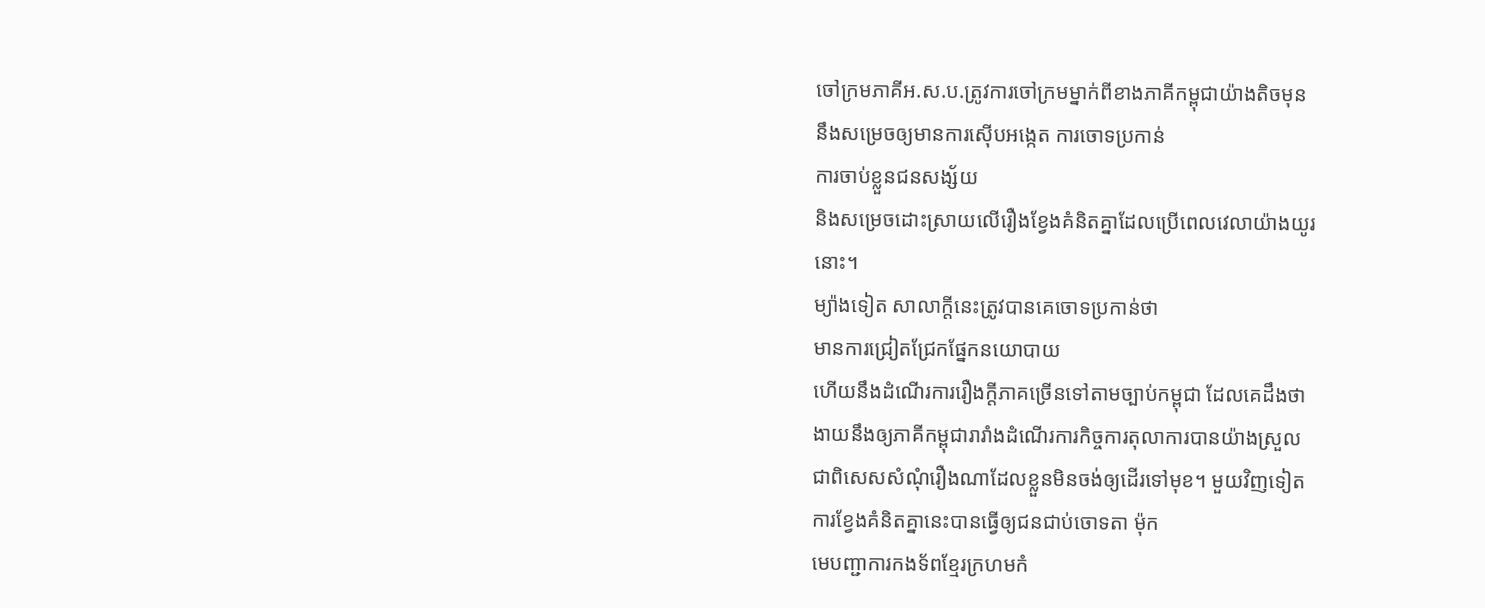ចៅក្រមភាគីអ.ស.ប.ត្រូវការចៅក្រមម្នាក់ពីខាងភាគីកម្ពុជាយ៉ាងតិចមុន
នឹងសម្រេចឲ្យមានការស៊ើបអង្កេត ការចោទប្រកាន់
ការចាប់ខ្លួនជនសង្ស័យ
និងសម្រេចដោះស្រាយលើរឿងខ្វែងគំនិតគ្នាដែលប្រើពេលវេលាយ៉ាងយូរ
នោះ។
ម្យ៉ាងទៀត សាលាក្តីនេះត្រូវបានគេចោទប្រកាន់ថា
មានការជ្រៀតជ្រែកផ្នែកនយោបាយ
ហើយនឹងដំណើរការរឿងក្តីភាគច្រើនទៅតាមច្បាប់កម្ពុជា ដែលគេដឹងថា
ងាយនឹងឲ្យភាគីកម្ពុជារារាំងដំណើរការកិច្ចការតុលាការបានយ៉ាងស្រួល
ជាពិសេសសំណុំរឿងណាដែលខ្លួនមិនចង់ឲ្យដើរទៅមុខ។ មួយវិញទៀត
ការខ្វែងគំនិតគ្នានេះបានធ្វើឲ្យជនជាប់ចោទតា ម៉ុក
មេបញ្ជាការកងទ័ពខ្មែរក្រហមកំ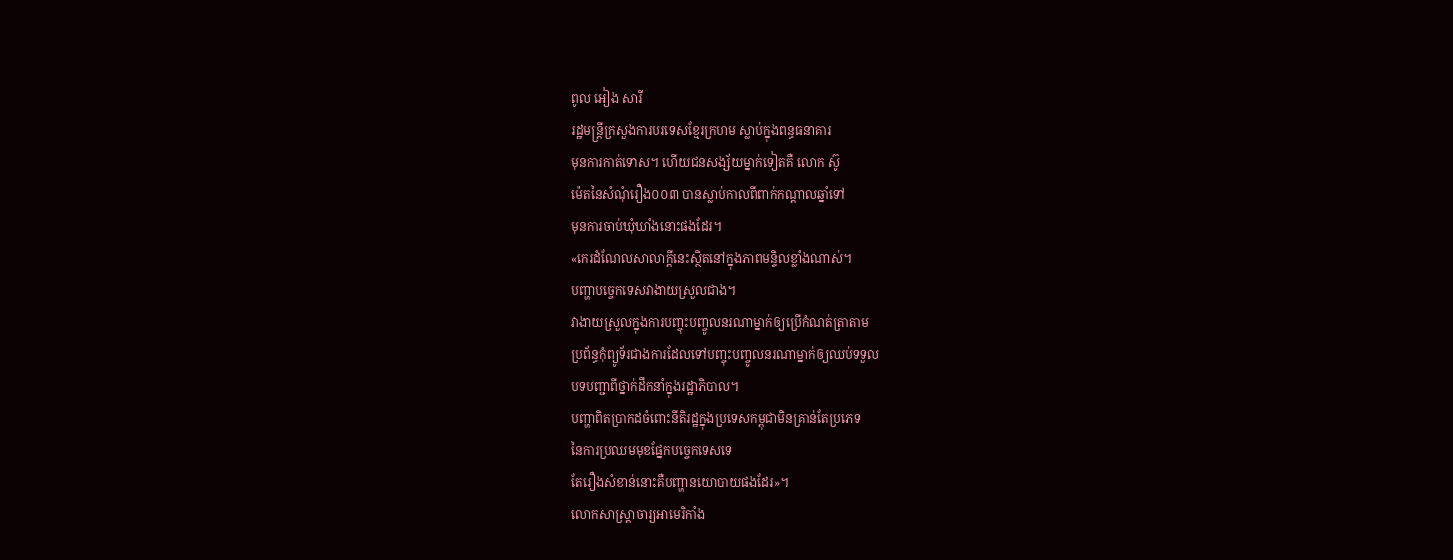ពូល អៀង សារី
រដ្ឋមន្ត្រីក្រសួងការបរទេសខ្មែរក្រហម ស្លាប់ក្នុងពន្ធធនាគារ
មុនការកាត់ទោស។ ហើយជនសង្ស័យម្នាក់ទៀតគឺ លោក ស៊ូ
ម៉េតនៃសំណុំរឿង០០៣ បានស្លាប់កាលពីពាក់កណ្តាលឆ្នាំទៅ
មុនការចាប់ឃុំឃាំងនោះផងដែរ។
«កេរដំណែលសាលាក្តីនេះស្ថិតនៅក្នុងភាពមន្ទិលខ្លាំងណាស់។
បញ្ហាបច្ចេកទេសវាងាយស្រួលជាង។
វាងាយស្រួលក្នុងការបញ្ចុះបញ្ចូលនរណាម្នាក់ឲ្យប្រើកំណត់ត្រាតាម
ប្រព័ន្ធកុំព្យូទ័រជាងការដែលទៅបញ្ចុះបញ្ចូលនរណាម្នាក់ឲ្យឈប់ទទួល
បទបញ្ជាពីថ្នាក់ដឹកនាំក្នុងរដ្ឋាភិបាល។
បញ្ហាពិតប្រាកដចំពោះនីតិរដ្ឋក្នុងប្រទេសកម្ពុជាមិនគ្រាន់តែប្រភេទ
នៃការប្រឈមមុខផ្នែកបច្ចេកទេសទេ
តែរឿងសំខាន់នោះគឺបញ្ហានយោបាយផងដែរ»។
លោកសាស្ត្រាចារ្យអាមេរិកាំង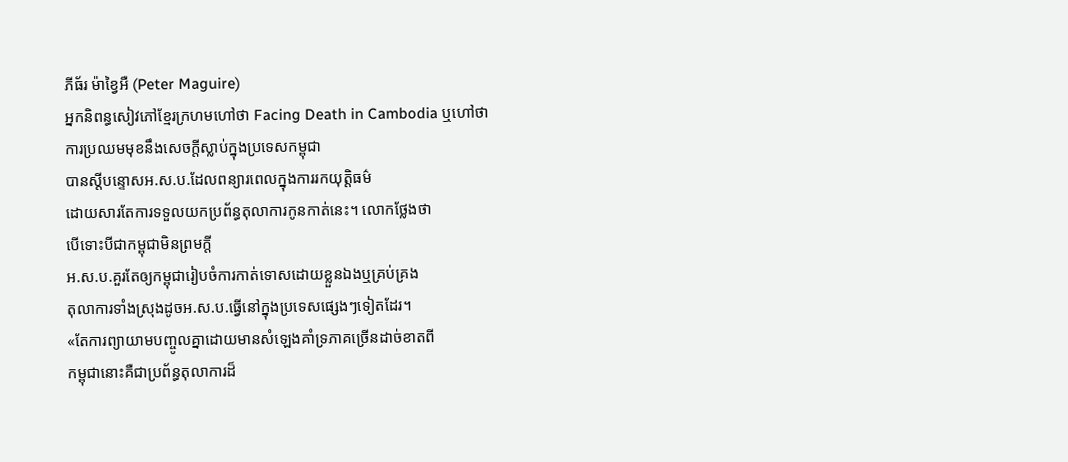ភីធ័រ ម៉ាខ្វៃអឺ (Peter Maguire)
អ្នកនិពន្ធសៀវភៅខ្មែរក្រហមហៅថា Facing Death in Cambodia ឬហៅថា
ការប្រឈមមុខនឹងសេចក្តីស្លាប់ក្នុងប្រទេសកម្ពុជា
បានស្តីបន្ទោសអ.ស.ប.ដែលពន្យារពេលក្នុងការរកយុត្តិធម៌
ដោយសារតែការទទួលយកប្រព័ន្ធតុលាការកូនកាត់នេះ។ លោកថ្លែងថា
បើទោះបីជាកម្ពុជាមិនព្រមក្តី
អ.ស.ប.គួរតែឲ្យកម្ពុជារៀបចំការកាត់ទោសដោយខ្លួនឯងឬគ្រប់គ្រង
តុលាការទាំងស្រុងដូចអ.ស.ប.ធ្វើនៅក្នុងប្រទេសផ្សេងៗទៀតដែរ។
«តែការព្យាយាមបញ្ចូលគ្នាដោយមានសំឡេងគាំទ្រភាគច្រើនដាច់ខាតពី
កម្ពុជានោះគឺជាប្រព័ន្ធតុលាការដ៏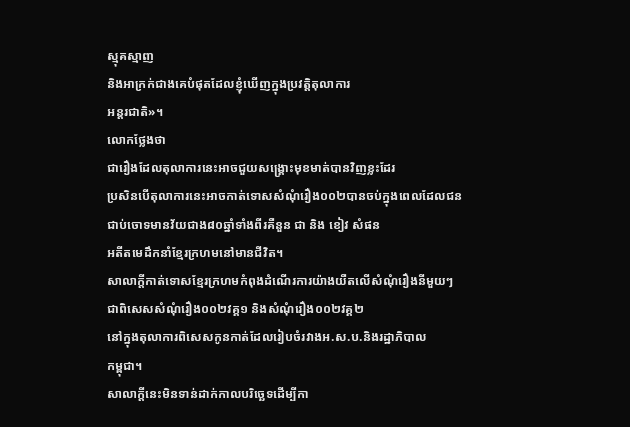ស្មុគស្មាញ
និងអាក្រក់ជាងគេបំផុតដែលខ្ញុំឃើញក្នុងប្រវត្តិតុលាការ
អន្តរជាតិ»។
លោកថ្លែងថា
ជារឿងដែលតុលាការនេះអាចជួយសង្គ្រោះមុខមាត់បានវិញខ្លះដែរ
ប្រសិនបើតុលាការនេះអាចកាត់ទោសសំណុំរឿង០០២បានចប់ក្នុងពេលដែលជន
ជាប់ចោទមានវ័យជាង៨០ឆ្នាំទាំងពីរគឺនួន ជា និង ខៀវ សំផន
អតីតមេដឹកនាំខ្មែរក្រហមនៅមានជីវិត។
សាលាក្តីកាត់ទោសខ្មែរក្រហមកំពុងដំណើរការយ៉ាងយឺតលើសំណុំរឿងនីមួយៗ
ជាពិសេសសំណុំរឿង០០២វគ្គ១ និងសំណុំរឿង០០២វគ្គ២
នៅក្នុងតុលាការពិសេសកូនកាត់ដែលរៀបចំរវាងអ.ស.ប.និងរដ្ឋាភិបាល
កម្ពុជា។
សាលាក្តីនេះមិនទាន់ដាក់កាលបរិច្ឆេទដើម្បីកា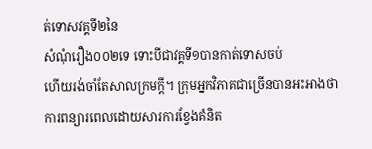ត់ទោសវគ្គទី២នៃ
សំណុំរឿង០០២ទេ ទោះបីជាវគ្គទី១បានកាត់ទោសចប់
ហើយរង់ចាំតែសាលក្រមក្តី។ ក្រុមអ្នកវិភាគជាច្រើនបានអះអាងថា
ការពន្យារពេលដោយសារការខ្វែងគំនិត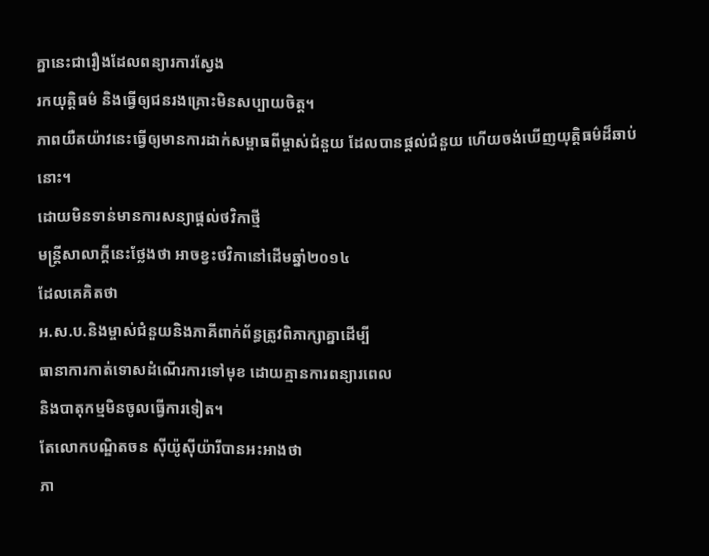គ្នានេះជារឿងដែលពន្យារការស្វែង
រកយុត្តិធម៌ និងធ្វើឲ្យជនរងគ្រោះមិនសប្បាយចិត្ត។
ភាពយឺតយ៉ាវនេះធ្វើឲ្យមានការដាក់សម្ពាធពីម្ចាស់ជំនួយ ដែលបានផ្តល់ជំនួយ ហើយចង់ឃើញយុត្តិធម៌ដ៏ឆាប់នោះ។
ដោយមិនទាន់មានការសន្យាផ្តល់ថវិកាថ្មី
មន្ត្រីសាលាក្តីនេះថ្លែងថា អាចខ្វះថវិកានៅដើមឆ្នាំ២០១៤
ដែលគេគិតថា
អ.ស.ប.និងម្ចាស់ជំនួយនិងភាគីពាក់ព័ន្ធត្រូវពិភាក្សាគ្នាដើម្បី
ធានាការកាត់ទោសដំណើរការទៅមុខ ដោយគ្មានការពន្យារពេល
និងបាតុកម្មមិនចូលធ្វើការទៀត។
តែលោកបណ្ឌិតចន ស៊ីយ៉ូស៊ីយ៉ារីបានអះអាងថា
ភា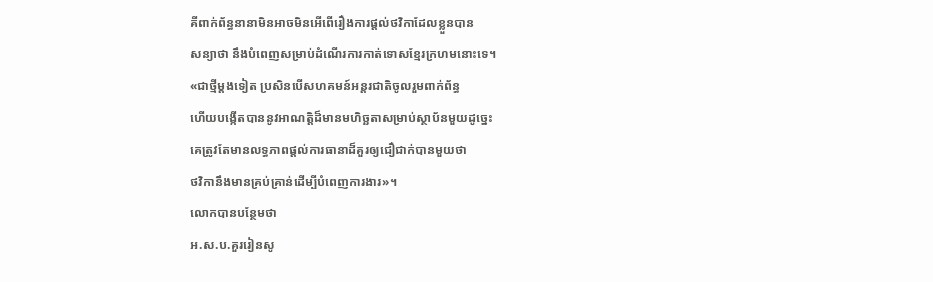គីពាក់ព័ន្ធនានាមិនអាចមិនអើពើរឿងការផ្តល់ថវិកាដែលខ្លួនបាន
សន្យាថា នឹងបំពេញសម្រាប់ដំណើរការកាត់ទោសខ្មែរក្រហមនោះទេ។
«ជាថ្មីម្តងទៀត ប្រសិនបើសហគមន៍អន្តរជាតិចូលរួមពាក់ព័ន្ធ
ហើយបង្កើតបាននូវអាណត្តិដ៏មានមហិច្ឆតាសម្រាប់ស្ថាប័នមួយដូច្នេះ
គេត្រូវតែមានលទ្ធភាពផ្តល់ការធានាដ៏គួរឲ្យជឿជាក់បានមួយថា
ថវិកានឹងមានគ្រប់គ្រាន់ដើម្បីបំពេញការងារ»។
លោកបានបន្ថែមថា
អ.ស.ប.គួររៀនសូ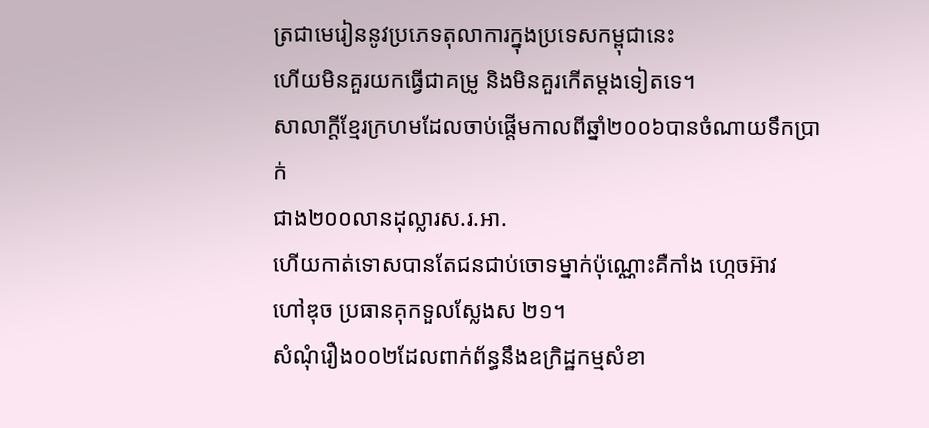ត្រជាមេរៀននូវប្រភេទតុលាការក្នុងប្រទេសកម្ពុជានេះ
ហើយមិនគួរយកធ្វើជាគម្រូ និងមិនគួរកើតម្តងទៀតទេ។
សាលាក្តីខ្មែរក្រហមដែលចាប់ផ្តើមកាលពីឆ្នាំ២០០៦បានចំណាយទឹកប្រាក់
ជាង២០០លានដុល្លារស.រ.អា.
ហើយកាត់ទោសបានតែជនជាប់ចោទម្នាក់ប៉ុណ្ណោះគឺកាំង ហ្កេចអ៊ាវ
ហៅឌុច ប្រធានគុកទួលស្លែងស ២១។
សំណុំរឿង០០២ដែលពាក់ព័ន្ធនឹងឧក្រិដ្ឋកម្មសំខា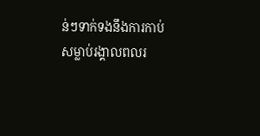ន់ៗទាក់ទងនឹងការកាប់
សម្លាប់រង្គាលពលរ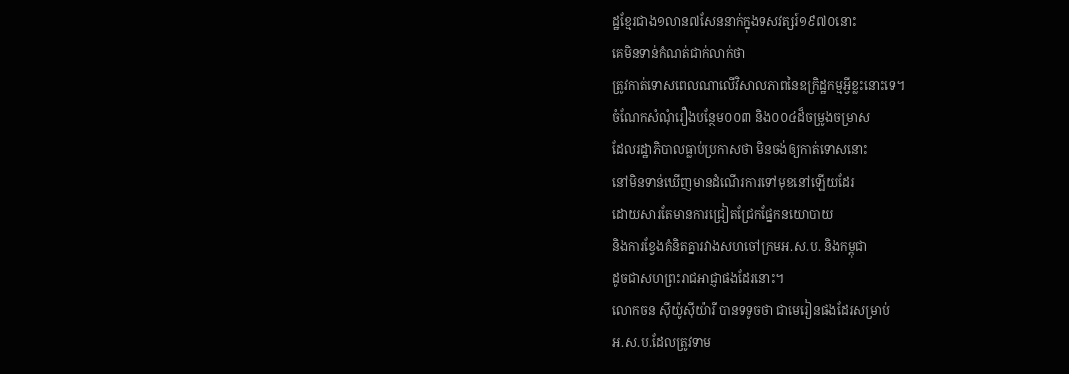ដ្ឋខ្មែរជាង១លាន៧សែននាក់ក្នុងទសវត្សរ៍១៩៧០នោះ
គេមិនទាន់កំណត់ជាក់លាក់ថា
ត្រូវកាត់ទោសពេលណាលើវិសាលភាពនៃឧក្រិដ្ឋកម្មអ្វីខ្លះនោះទេ។
ចំណែកសំណុំរឿងបន្ថែម០០៣ និង០០៤ដ៏ចម្រូងចម្រាស
ដែលរដ្ឋាភិបាលធ្លាប់ប្រកាសថា មិនចង់ឲ្យកាត់ទោសនោះ
នៅមិនទាន់ឃើញមានដំណើរការទៅមុខនៅឡើយដែរ
ដោយសារតែមានការជ្រៀតជ្រែកផ្នែកនយោបាយ
និងការខ្វែងគំនិតគ្នារវាងសហចៅក្រមអ.ស.ប. និងកម្ពុជា
ដូចជាសហព្រះរាជអាជ្ញាផងដែរនោះ។
លោកចន ស៊ីយ៉ូស៊ីយ៉ារី បានទទូចថា ជាមេរៀនផងដែរសម្រាប់
អ.ស.ប.ដែលត្រូវទាម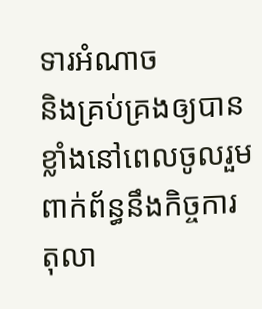ទារអំណាច
និងគ្រប់គ្រងឲ្យបានខ្លាំងនៅពេលចូលរួមពាក់ព័ន្ធនឹងកិច្ចការ
តុលា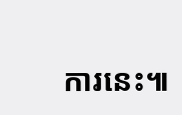ការនេះ៕